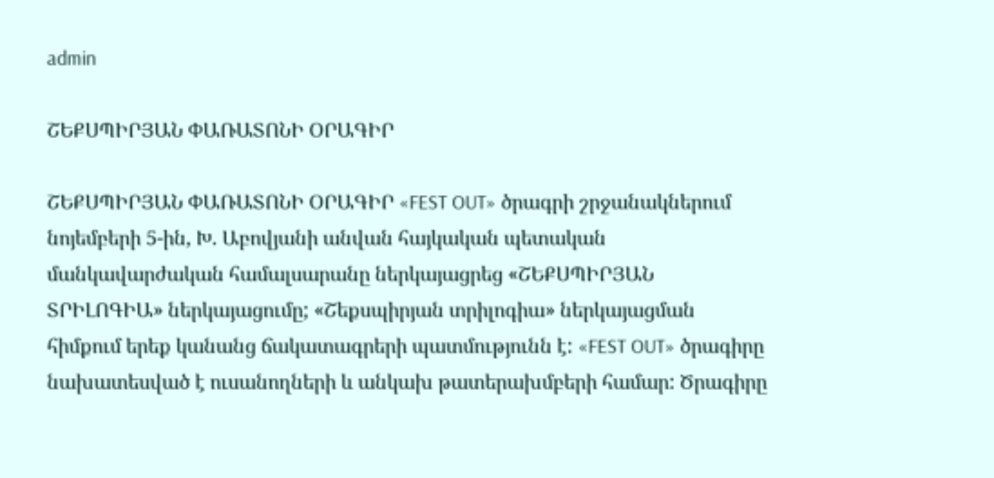admin

ՇԵՔՍՊԻՐՅԱՆ ՓԱՌԱՏՈՆԻ ՕՐԱԳԻՐ

ՇԵՔՍՊԻՐՅԱՆ ՓԱՌԱՏՈՆԻ ՕՐԱԳԻՐ «FEST OUT» ծրագրի շրջանակներում նոյեմբերի 5-ին, Խ. Աբովյանի անվան հայկական պետական մանկավարժական համալսարանը ներկայացրեց «ՇԵՔՍՊԻՐՅԱՆ ՏՐԻԼՈԳԻԱ» ներկայացումը; «Շեքսպիրյան տրիլոգիա» ներկայացման հիմքում երեք կանանց ճակատագրերի պատմությունն է: «FEST OUT» ծրագիրը նախատեսված է ուսանողների և անկախ թատերախմբերի համար: Ծրագիրը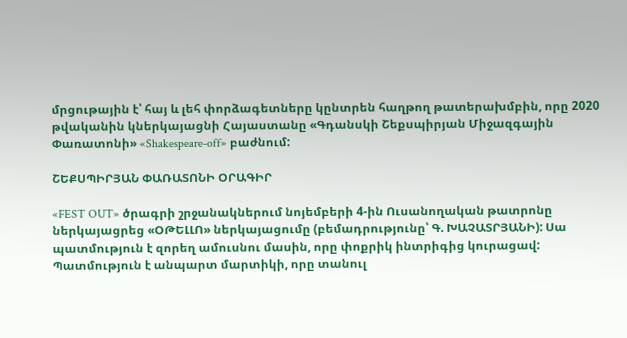մրցութային է՝ հայ և լեհ փորձագետները կընտրեն հաղթող թատերախմբին, որը 2020 թվականին կներկայացնի Հայաստանը «Գդանսկի Շեքսպիրյան Միջազգային Փառատոնի» «Shakespeare-off» բաժնում:

ՇԵՔՍՊԻՐՅԱՆ ՓԱՌԱՏՈՆԻ ՕՐԱԳԻՐ

«FEST OUT» ծրագրի շրջանակներում նոյեմբերի 4-ին Ուսանողական թատրոնը ներկայացրեց «ՕԹԵԼԼՈ» ներկայացումը (բեմադրությունը՝ Գ. ԽԱՉԱՏՐՅԱՆԻ): Սա պատմություն է զորեղ ամուսնու մասին, որը փոքրիկ ինտրիգից կուրացավ: Պատմություն է անպարտ մարտիկի, որը տանուլ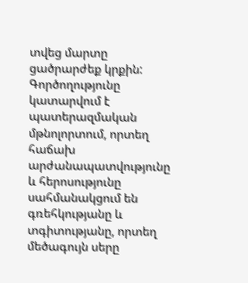տվեց մարտը ցածրարժեք կրքին: Գործողությունը կատարվում է պատերազմական մթնոլորտում, որտեղ հաճախ արժանապատվությունը և հերոսությունը սահմանակցում են գռեհկությանը և տգիտությանը, որտեղ մեծագույն սերը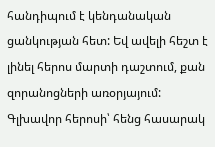հանդիպում է կենդանական ցանկության հետ: Եվ ավելի հեշտ է լինել հերոս մարտի դաշտում, քան զորանոցների առօրյայում: Գլխավոր հերոսի՝ հենց հասարակ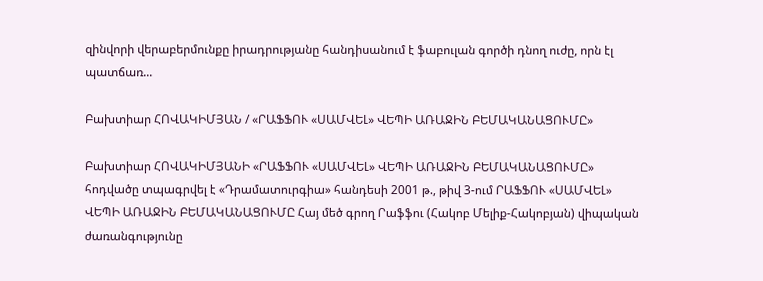զինվորի վերաբերմունքը իրադրությանը հանդիսանում է ֆաբուլան գործի դնող ուժը, որն էլ պատճառ...

Բախտիար ՀՈՎԱԿԻՄՅԱՆ / «ՐԱՖՖՈՒ «ՍԱՄՎԵԼ» ՎԵՊԻ ԱՌԱՋԻՆ ԲԵՄԱԿԱՆԱՑՈՒՄԸ»

Բախտիար ՀՈՎԱԿԻՄՅԱՆԻ «ՐԱՖՖՈՒ «ՍԱՄՎԵԼ» ՎԵՊԻ ԱՌԱՋԻՆ ԲԵՄԱԿԱՆԱՑՈՒՄԸ» հոդվածը տպագրվել է «Դրամատուրգիա» հանդեսի 2001 թ., թիվ 3-ում ՐԱՖՖՈՒ «ՍԱՄՎԵԼ» ՎԵՊԻ ԱՌԱՋԻՆ ԲԵՄԱԿԱՆԱՑՈՒՄԸ Հայ մեծ գրող Րաֆֆու (Հակոբ Մելիք-Հակոբյան) վիպական ժառանգությունը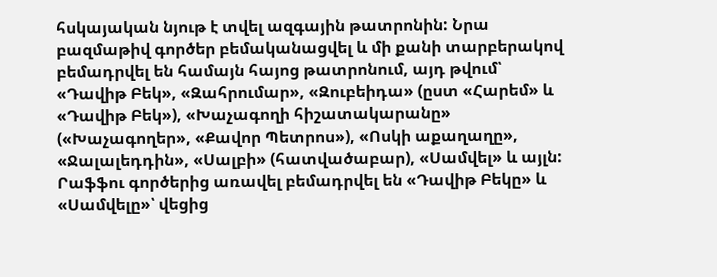հսկայական նյութ է տվել ազգային թատրոնին: Նրա բազմաթիվ գործեր բեմականացվել և մի քանի տարբերակով բեմադրվել են համայն հայոց թատրոնում, այդ թվում՝ «Դավիթ Բեկ», «Զահրումար», «Զուբեիդա» (ըստ «Հարեմ» և «Դավիթ Բեկ»), «Խաչագողի հիշատակարանը» («Խաչագողեր», «Քավոր Պետրոս»), «Ոսկի աքաղաղը», «Ջալալեդդին», «Սալբի» (հատվածաբար), «Սամվել» և այլն: Րաֆֆու գործերից առավել բեմադրվել են «Դավիթ Բեկը» և «Սամվելը»՝ վեցից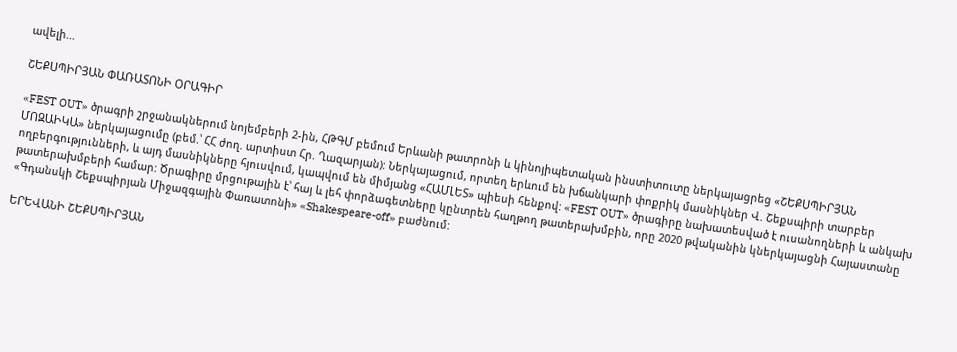ավելի...

ՇԵՔՍՊԻՐՅԱՆ ՓԱՌԱՏՈՆԻ ՕՐԱԳԻՐ

«FEST OUT» ծրագրի շրջանակներում նոյեմբերի 2-ին, ՀԹԳՄ բեմում Երևանի թատրոնի և կինոյիպետական ինստիտուտը ներկայացրեց «ՇԵՔՍՊԻՐՅԱՆ ՄՈԶԱԻԿԱ» ներկայացումը (բեմ.՝ ՀՀ ժող. արտիստ Հր. Ղազարյան): Ներկայացում, որտեղ երևում են խճանկարի փոքրիկ մասնիկներ Վ. Շեքսպիրի տարբեր ողբերգությունների, և այդ մասնիկները հյուսվում, կապվում են միմյանց «ՀԱՄԼԵՏ» պիեսի հենքով: «FEST OUT» ծրագիրը նախատեսված է ուսանողների և անկախ թատերախմբերի համար: Ծրագիրը մրցութային է՝ հայ և լեհ փորձագետները կընտրեն հաղթող թատերախմբին, որը 2020 թվականին կներկայացնի Հայաստանը «Գդանսկի Շեքսպիրյան Միջազգային Փառատոնի» «Shakespeare-off» բաժնում:

ԵՐԵՎԱՆԻ ՇԵՔՍՊԻՐՅԱՆ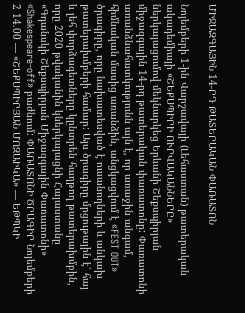ՄԻՋԱԶԳԱՅԻՆ 14-ՐԴ ԹԱՏԵՐԱԿԱՆ ՓԱՌԱՏՈՆ

Նոյեմբերի 1-ին Վարշավայի (Լեհաստան) թատերական ակադեմիայի «ՇԵՔՍՊԻՐԻ ՈՒՐՎԱԿԱՆՆԵՐԸ» ներկայացումով մեկնարկեց Երևանի Շեքսպիրյան միջազգային 14-րդ թատերական փառատոնը: Փառատոնի առանձնահատկությունն այն է, որ առաջին անգամ, հիմնական մասից առանձին, անցկացվում է «FEST OUT» ծրագիրը, որը նախատեսված է ուսանողների և անկախ թատերախմբերի համար: Այս ծրագիրը մրցութային է՝ հայ և լեհ փորձագետները կընտրեն հաղթող թատերախմբին, որը 2020 թվականին կներկայացնի Հայաստանը «Գդանսկի Շեքսպիրյան Միջազգային Փառատոնի» «Shakespeare-off» բաժնում: ՓԱՌԱՏՈՆԻ ԾՐԱԳԻՐ Նոյեմբերի 2 14.00 — «ՇԵՔՍՊԻՐՅԱՆ ՄՈԶԱԻԿԱ» — ԵԹՊԿԻ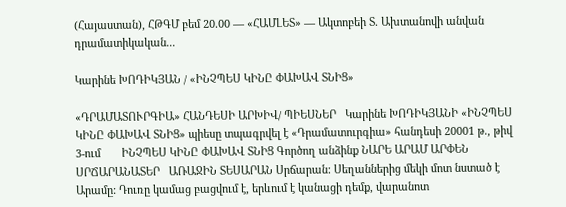(Հայաստան), ՀԹԳՄ բեմ 20.00 — «ՀԱՄԼԵՏ» — Ակտոբեի Տ. Ախտանովի անվան դրամատիկական...

Կարինե ԽՈԴԻԿՅԱՆ / «ԻՆՉՊԵՍ ԿԻՆԸ ՓԱԽԱՎ ՏՆԻՑ»

«ԴՐԱՄԱՏՈՒՐԳԻԱ» ՀԱՆԴԵՍԻ ԱՐԽԻՎ/ ՊԻԵՍՆԵՐ   Կարինե ԽՈԴԻԿՅԱՆԻ «ԻՆՉՊԵՍ ԿԻՆԸ ՓԱԽԱՎ ՏՆԻՑ» պիեսը տպագրվել է «Դրամատուրգիա» հանդեսի 20001 թ., թիվ 3-ում       ԻՆՉՊԵՍ ԿԻՆԸ ՓԱԽԱՎ ՏՆԻՑ Գործող անձինք ՆԱՐԵ ԱՐԱՄ ԱՐՓԵՆ ՍՐՃԱՐԱՆԱՏԵՐ   ԱՌԱՋԻՆ ՏԵՍԱՐԱՆ Սրճարան: Սեղաններից մեկի մոտ նստած է Արամը: Դուռը կամաց բացվում է, երևում է կանացի դեմք, վարանոտ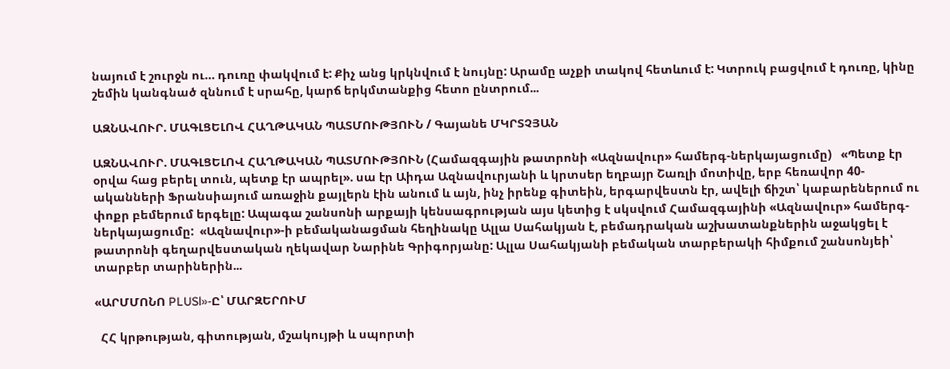նայում է շուրջն ու… դուռը փակվում է: Քիչ անց կրկնվում է նույնը: Արամը աչքի տակով հետևում է: Կտրուկ բացվում է դուռը, կինը շեմին կանգնած զննում է սրահը, կարճ երկմտանքից հետո ընտրում...

ԱԶՆԱՎՈՒՐ. ՄԱԳԼՑԵԼՈՎ ՀԱՂԹԱԿԱՆ ՊԱՏՄՈՒԹՅՈՒՆ / Գայանե ՄԿՐՏՉՅԱՆ

ԱԶՆԱՎՈՒՐ. ՄԱԳԼՑԵԼՈՎ ՀԱՂԹԱԿԱՆ ՊԱՏՄՈՒԹՅՈՒՆ (Համազգային թատրոնի «Ազնավուր» համերգ-ներկայացումը)   «Պետք էր օրվա հաց բերել տուն, պետք էր ապրել». սա էր Աիդա Ազնավուրյանի և կրտսեր եղբայր Շառլի մոտիվը, երբ հեռավոր 40-ականների Ֆրանսիայում առաջին քայլերն էին անում և այն, ինչ իրենք գիտեին, երգարվեստն էր, ավելի ճիշտ՝ կաբարեներում ու փոքր բեմերում երգելը: Ապագա շանսոնի արքայի կենսագրության այս կետից է սկսվում Համազգայինի «Ազնավուր» համերգ-ներկայացումը:  «Ազնավուր»-ի բեմականացման հեղինակը Ալլա Սահակյան է, բեմադրական աշխատանքներին աջակցել է թատրոնի գեղարվեստական ղեկավար Նարինե Գրիգորյանը: Ալլա Սահակյանի բեմական տարբերակի հիմքում շանսոնյեի՝ տարբեր տարիներին...

«ԱՐՄՄՈՆՈ PLUSl»-Ը՝ ՄԱՐԶԵՐՈՒՄ

  ՀՀ կրթության, գիտության, մշակույթի և սպորտի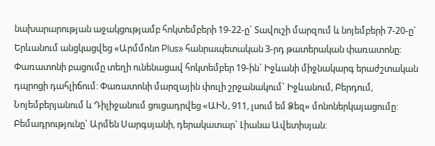նախարարության աջակցությամբ հոկտեմբերի 19-22-ը` Տավուշի մարզում և նոյեմբերի 7-20-ը` Երևանում անցկացվեց «Արմմոնո Plus» հանրապետական 3-րդ թատերական փառատոնը: Փառատոնի բացումը տեղի ունենացավ հոկտեմբեր 19-ին` Իջևանի միջնակարգ երաժշտական դպրոցի դահլիճում: Փառատոնի մարզային փուլի շրջանակում` Իջևանում, Բերդում, Նոյեմբերյանում և Դիլիջանում ցուցադրվեց «ԱԻՆ, 911, լսում եմ Ձեզ» մոնոներկայացումը: Բեմադրությունը` Արմեն Սարգսյանի, դերակատար` Լիանա Ավետիսյան: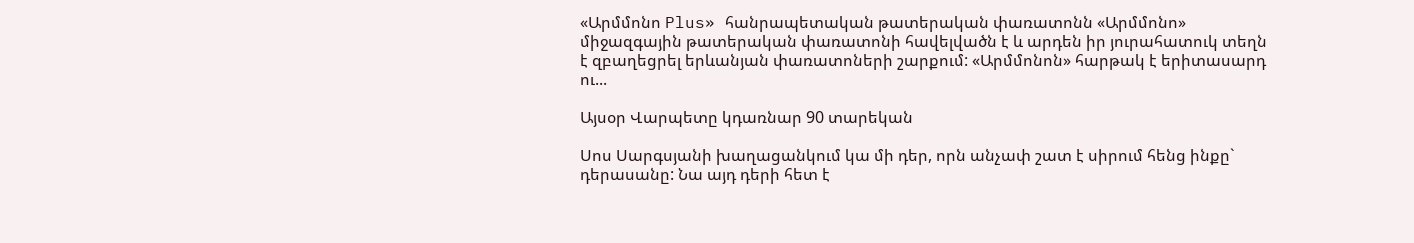«Արմմոնո Plus» հանրապետական թատերական փառատոնն «Արմմոնո» միջազգային թատերական փառատոնի հավելվածն է և արդեն իր յուրահատուկ տեղն է զբաղեցրել երևանյան փառատոների շարքում: «Արմմոնոն» հարթակ է երիտասարդ ու...

Այսօր Վարպետը կդառնար 90 տարեկան

Սոս Սարգսյանի խաղացանկում կա մի դեր, որն անչափ շատ է սիրում հենց ինքը` դերասանը: Նա այդ դերի հետ է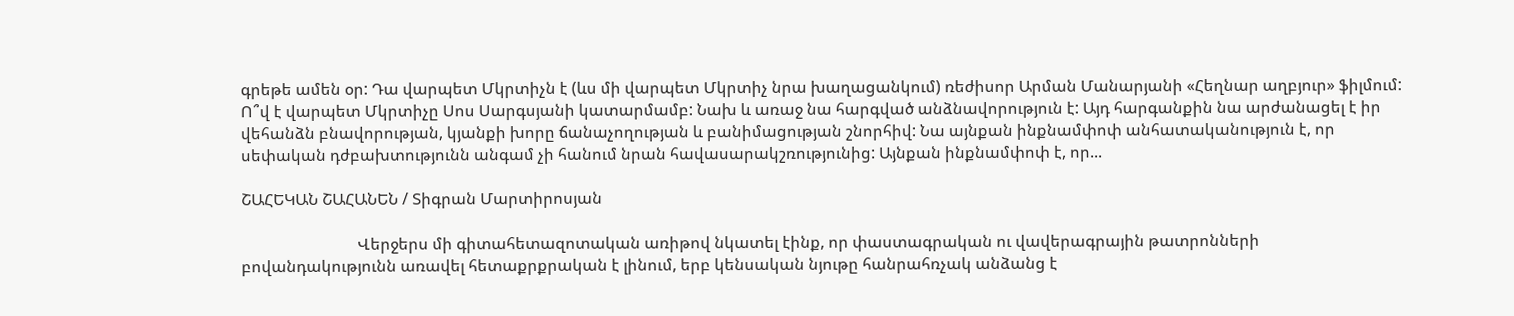գրեթե ամեն օր: Դա վարպետ Մկրտիչն է (ևս մի վարպետ Մկրտիչ նրա խաղացանկում) ռեժիսոր Արման Մանարյանի «Հեղնար աղբյուր» ֆիլմում: Ո՞վ է վարպետ Մկրտիչը Սոս Սարգսյանի կատարմամբ: Նախ և առաջ նա հարգված անձնավորություն է: Այդ հարգանքին նա արժանացել է իր վեհանձն բնավորության, կյանքի խորը ճանաչողության և բանիմացության շնորհիվ: Նա այնքան ինքնամփոփ անհատականություն է, որ սեփական դժբախտությունն անգամ չի հանում նրան հավասարակշռությունից: Այնքան ինքնամփոփ է, որ...

ՇԱՀԵԿԱՆ ՇԱՀԱՆԵՆ / Տիգրան Մարտիրոսյան

                             Վերջերս մի գիտահետազոտական առիթով նկատել էինք, որ փաստագրական ու վավերագրային թատրոնների բովանդակությունն առավել հետաքրքրական է լինում, երբ կենսական նյութը հանրահռչակ անձանց է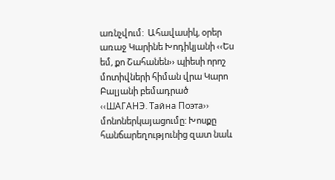առնչվում:  Ահավասիկ, օրեր առաջ Կարինե Խոդիկյանի ‹‹Ես եմ, քո Շահանեն›› պիեսի որոշ մոտիվների հիման վրա Կարո Բալյանի բեմադրած ‹‹ШАГАНЭ. Тайна Поэта›› մոնոներկայացումը: Խոսքը հանճարեղությունից զատ նաև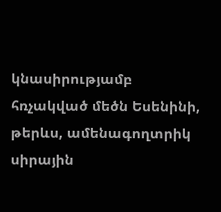կնասիրությամբ հռչակված մեծն Եսենինի, թերևս, ամենագողտրիկ սիրային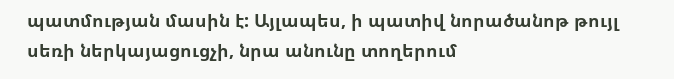պատմության մասին է: Այլապես, ի պատիվ նորածանոթ թույլ սեռի ներկայացուցչի, նրա անունը տողերում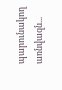պարունակող առնվազն...